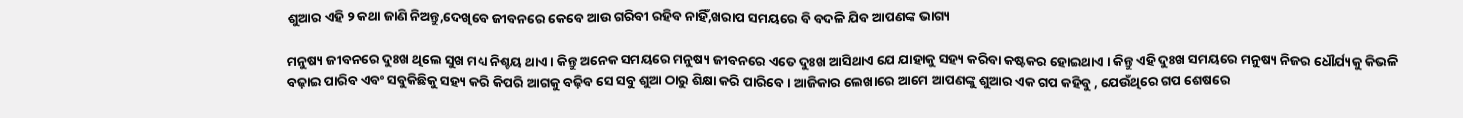ଶୁଆର ଏହି ୨ କଥା ଜାଣି ନିଅନ୍ତୁ,ଦେଖିବେ ଜୀବନରେ କେବେ ଆଉ ଗରିବୀ ରହିବ ନାହିଁ,ଖରାପ ସମୟରେ ବି ବଦଳି ଯିବ ଆପଣଙ୍କ ଭାଗ୍ୟ

ମନୁଷ୍ୟ ଜୀବନରେ ଦୁଃଖ ଥିଲେ ସୁଖ ମଧ୍ୟ ନିଶ୍ଚୟ ଥାଏ । କିନ୍ତୁ ଅନେକ ସମୟରେ ମନୁଷ୍ୟ ଜୀବନରେ ଏତେ ଦୁଃଖ ଆସିଥାଏ ଯେ ଯାହାକୁ ସହ୍ୟ କରିବା କଷ୍ଟକର ହୋଇଥାଏ । କିନ୍ତୁ ଏହି ଦୁଃଖ ସମୟରେ ମନୁଷ୍ୟ ନିଜର ଧୌର୍ଯ୍ୟକୁ କିଭଳି ବଢ଼ାଇ ପାରିବ ଏବଂ ସବୁକିଛିକୁ ସହ୍ୟ କରି କିପରି ଆଗକୁ ବଢ଼ିବ ସେ ସବୁ ଶୁଆ ଠାରୁ ଶିକ୍ଷା କରି ପାରିବେ । ଆଜିକାର ଲେଖାରେ ଆମେ ଆପଣଙ୍କୁ ଶୁଆର ଏକ ଗପ କହିବୁ , ଯେଉଁଥିରେ ଗପ ଶେଷରେ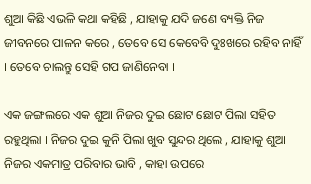ଶୁଆ କିଛି ଏଭଳି କଥା କହିଛି , ଯାହାକୁ ଯଦି ଜଣେ ବ୍ୟକ୍ତି ନିଜ ଜୀବନରେ ପାଳନ କରେ , ତେବେ ସେ କେବେବି ଦୁଃଖରେ ରହିବ ନାହିଁ । ତେବେ ଚାଲନ୍ତୁ ସେହି ଗପ ଜାଣିନେବା ।

ଏକ ଜଙ୍ଗଲରେ ଏକ ଶୁଆ ନିଜର ଦୁଇ ଛୋଟ ଛୋଟ ପିଲା ସହିତ ରହୁଥିଲା । ନିଜର ଦୁଇ କୁନି ପିଲା ଖୁବ ସୁନ୍ଦର ଥିଲେ , ଯାହାକୁ ଶୁଆ ନିଜର ଏକମାତ୍ର ପରିବାର ଭାବି , କାହା ଉପରେ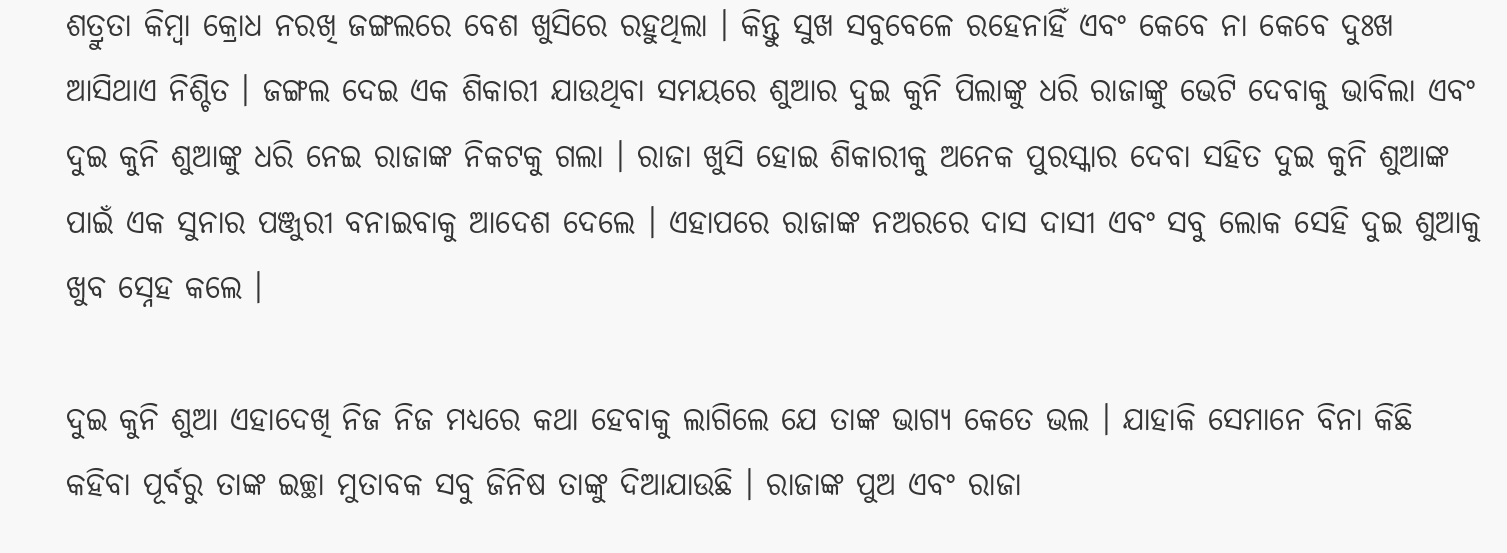ଶତ୍ରୁତା କିମ୍ବା କ୍ରୋଧ ନରଖି ଜଙ୍ଗଲରେ ବେଶ ଖୁସିରେ ରହୁଥିଲା । କିନ୍ତୁ ସୁଖ ସବୁବେଳେ ରହେନାହିଁ ଏବଂ କେବେ ନା କେବେ ଦୁଃଖ ଆସିଥାଏ ନିଶ୍ଚିତ । ଜଙ୍ଗଲ ଦେଇ ଏକ ଶିକାରୀ ଯାଉଥିବା ସମୟରେ ଶୁଆର ଦୁଇ କୁନି ପିଲାଙ୍କୁ ଧରି ରାଜାଙ୍କୁ ଭେଟି ଦେବାକୁ ଭାବିଲା ଏବଂ ଦୁଇ କୁନି ଶୁଆଙ୍କୁ ଧରି ନେଇ ରାଜାଙ୍କ ନିକଟକୁ ଗଲା । ରାଜା ଖୁସି ହୋଇ ଶିକାରୀକୁ ଅନେକ ପୁରସ୍କାର ଦେବା ସହିତ ଦୁଇ କୁନି ଶୁଆଙ୍କ ପାଇଁ ଏକ ସୁନାର ପଞ୍ଜୁରୀ ବନାଇବାକୁ ଆଦେଶ ଦେଲେ । ଏହାପରେ ରାଜାଙ୍କ ନଅରରେ ଦାସ ଦାସୀ ଏବଂ ସବୁ ଲୋକ ସେହି ଦୁଇ ଶୁଆକୁ ଖୁବ ସ୍ନେହ କଲେ ।

ଦୁଇ କୁନି ଶୁଆ ଏହାଦେଖି ନିଜ ନିଜ ମଧ୍ୟରେ କଥା ହେବାକୁ ଲାଗିଲେ ଯେ ତାଙ୍କ ଭାଗ୍ୟ କେତେ ଭଲ । ଯାହାକି ସେମାନେ ବିନା କିଛି କହିବା ପୂର୍ବରୁ ତାଙ୍କ ଇଚ୍ଛା ମୁତାବକ ସବୁ ଜିନିଷ ତାଙ୍କୁ ଦିଆଯାଉଛି । ରାଜାଙ୍କ ପୁଅ ଏବଂ ରାଜା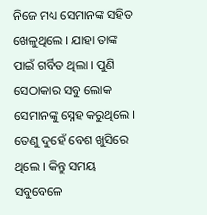ନିଜେ ମଧ୍ୟ ସେମାନଙ୍କ ସହିତ ଖେଳୁଥିଲେ । ଯାହା ତାଙ୍କ ପାଇଁ ଗର୍ବିତ ଥିଲା । ପୁଣି ସେଠାକାର ସବୁ ଲୋକ ସେମାନଙ୍କୁ ସ୍ନେହ କରୁଥିଲେ । ତେଣୁ ଦୁହେଁ ବେଶ ଖୁସିରେ ଥିଲେ । କିନ୍ତୁ ସମୟ ସବୁବେଳେ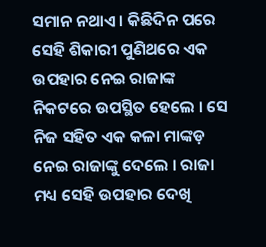ସମାନ ନଥାଏ । କିଛିଦିନ ପରେ ସେହି ଶିକାରୀ ପୁଣିଥରେ ଏକ ଉପହାର ନେଇ ରାଜାଙ୍କ ନିକଟରେ ଉପସ୍ଥିତ ହେଲେ । ସେ ନିଜ ସହିତ ଏକ କଳା ମାଙ୍କଡ଼ ନେଇ ରାଜାଙ୍କୁ ଦେଲେ । ରାଜା ମଧ୍ୟ ସେହି ଉପହାର ଦେଖି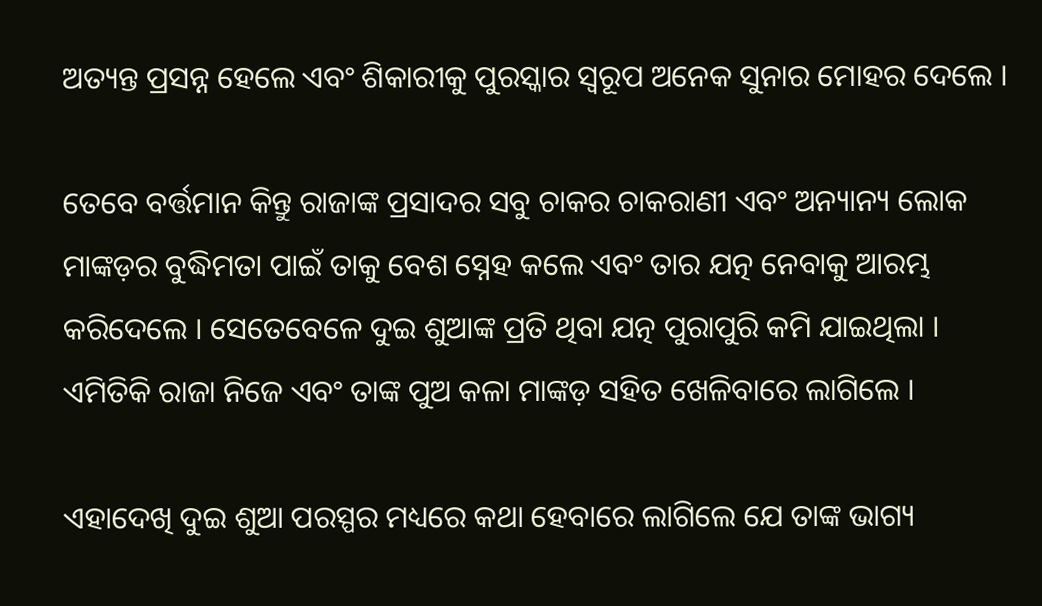ଅତ୍ୟନ୍ତ ପ୍ରସନ୍ନ ହେଲେ ଏବଂ ଶିକାରୀକୁ ପୁରସ୍କାର ସ୍ୱରୂପ ଅନେକ ସୁନାର ମୋହର ଦେଲେ ।

ତେବେ ବର୍ତ୍ତମାନ କିନ୍ତୁ ରାଜାଙ୍କ ପ୍ରସାଦର ସବୁ ଚାକର ଚାକରାଣୀ ଏବଂ ଅନ୍ୟାନ୍ୟ ଲୋକ ମାଙ୍କଡ଼ର ବୁଦ୍ଧିମତା ପାଇଁ ତାକୁ ବେଶ ସ୍ନେହ କଲେ ଏବଂ ତାର ଯତ୍ନ ନେବାକୁ ଆରମ୍ଭ କରିଦେଲେ । ସେତେବେଳେ ଦୁଇ ଶୁଆଙ୍କ ପ୍ରତି ଥିବା ଯତ୍ନ ପୁରାପୁରି କମି ଯାଇଥିଲା । ଏମିତିକି ରାଜା ନିଜେ ଏବଂ ତାଙ୍କ ପୁଅ କଳା ମାଙ୍କଡ଼ ସହିତ ଖେଳିବାରେ ଲାଗିଲେ ।

ଏହାଦେଖି ଦୁଇ ଶୁଆ ପରସ୍ପର ମଧ୍ୟରେ କଥା ହେବାରେ ଲାଗିଲେ ଯେ ତାଙ୍କ ଭାଗ୍ୟ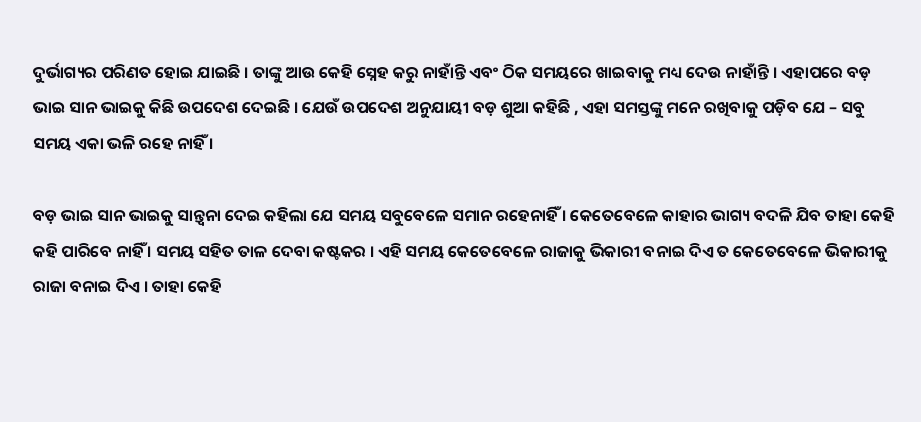ଦୁର୍ଭାଗ୍ୟର ପରିଣତ ହୋଇ ଯାଇଛି । ତାଙ୍କୁ ଆଉ କେହି ସ୍ନେହ କରୁ ନାହାଁନ୍ତି ଏବଂ ଠିକ ସମୟରେ ଖାଇବାକୁ ମଧ୍ୟ ଦେଉ ନାହାଁନ୍ତି । ଏହାପରେ ବଡ଼ ଭାଇ ସାନ ଭାଇକୁ କିଛି ଉପଦେଶ ଦେଇଛି । ଯେଉଁ ଉପଦେଶ ଅନୁଯାୟୀ ବଡ଼ ଶୁଆ କହିଛି , ଏହା ସମସ୍ତଙ୍କୁ ମନେ ରଖିବାକୁ ପଡ଼ିବ ଯେ – ସବୁ ସମୟ ଏକା ଭଳି ରହେ ନାହିଁ ।

ବଡ଼ ଭାଇ ସାନ ଭାଇକୁ ସାନ୍ତ୍ୱନା ଦେଇ କହିଲା ଯେ ସମୟ ସବୁବେଳେ ସମାନ ରହେନାହିଁ । କେତେବେଳେ କାହାର ଭାଗ୍ୟ ବଦଳି ଯିବ ତାହା କେହି କହି ପାରିବେ ନାହିଁ । ସମୟ ସହିତ ତାଳ ଦେବା କଷ୍ଟକର । ଏହି ସମୟ କେତେବେଳେ ରାଜାକୁ ଭିକାରୀ ବନାଇ ଦିଏ ତ କେତେବେଳେ ଭିକାରୀକୁ ରାଜା ବନାଇ ଦିଏ । ତାହା କେହି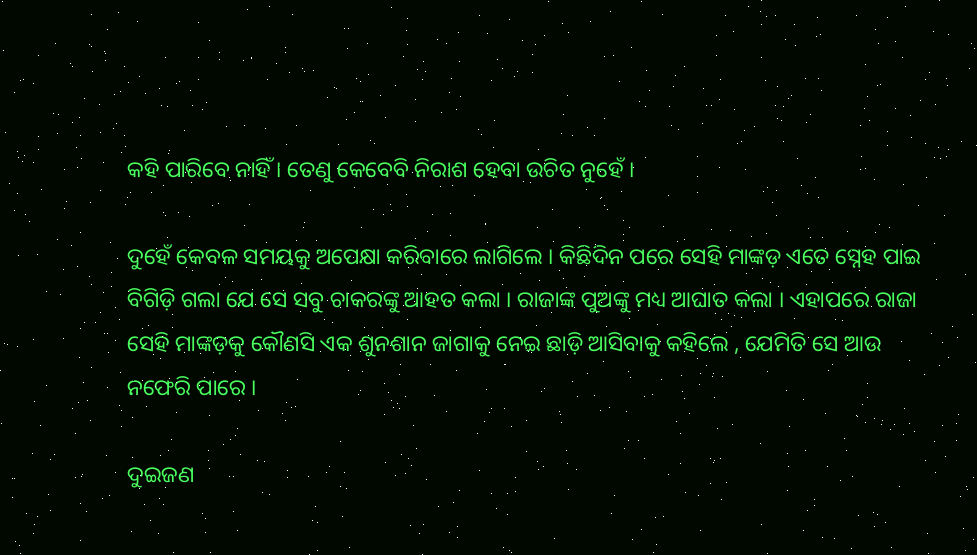କହି ପାରିବେ ନାହିଁ । ତେଣୁ କେବେବି ନିରାଶ ହେବା ଉଚିତ ନୁହେଁ ।

ଦୁହେଁ କେବଳ ସମୟକୁ ଅପେକ୍ଷା କରିବାରେ ଲାଗିଲେ । କିଛିଦିନ ପରେ ସେହି ମାଙ୍କଡ଼ ଏତେ ସ୍ନେହ ପାଇ ବିଗିଡ଼ି ଗଲା ଯେ ସେ ସବୁ ଚାକରଙ୍କୁ ଆହତ କଲା । ରାଜାଙ୍କ ପୁଅଙ୍କୁ ମଧ୍ୟ ଆଘାତ କଲା । ଏହାପରେ ରାଜା ସେହି ମାଙ୍କଡ଼କୁ କୌଣସି ଏକ ଶୁନଶାନ ଜାଗାକୁ ନେଇ ଛାଡ଼ି ଆସିବାକୁ କହିଲେ , ଯେମିତି ସେ ଆଉ ନଫେରି ପାରେ ।

ଦୁଇଜଣ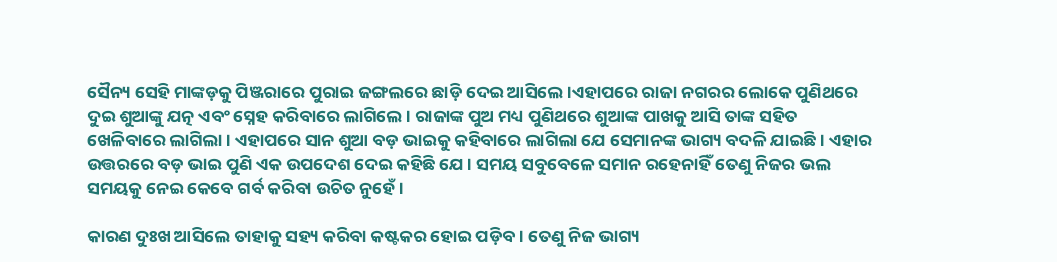ସୈନ୍ୟ ସେହି ମାଙ୍କଡ଼କୁ ପିଞ୍ଜରାରେ ପୁରାଇ ଜଙ୍ଗଲରେ ଛାଡ଼ି ଦେଇ ଆସିଲେ ।ଏହାପରେ ରାଜା ନଗରର ଲୋକେ ପୁଣିଥରେ ଦୁଇ ଶୁଆଙ୍କୁ ଯତ୍ନ ଏବଂ ସ୍ନେହ କରିବାରେ ଲାଗିଲେ । ରାଜାଙ୍କ ପୁଅ ମଧ୍ୟ ପୁଣିଥରେ ଶୁଆଙ୍କ ପାଖକୁ ଆସି ତାଙ୍କ ସହିତ ଖେଳିବାରେ ଲାଗିଲା । ଏହାପରେ ସାନ ଶୁଆ ବଡ଼ ଭାଇକୁ କହିବାରେ ଲାଗିଲା ଯେ ସେମାନଙ୍କ ଭାଗ୍ୟ ବଦଳି ଯାଇଛି । ଏହାର ଉତ୍ତରରେ ବଡ଼ ଭାଇ ପୁଣି ଏକ ଉପଦେଶ ଦେଇ କହିଛି ଯେ । ସମୟ ସବୁବେଳେ ସମାନ ରହେନାହିଁ ତେଣୁ ନିଜର ଭଲ ସମୟକୁ ନେଇ କେବେ ଗର୍ବ କରିବା ଉଚିତ ନୁହେଁ ।

କାରଣ ଦୁଃଖ ଆସିଲେ ତାହାକୁ ସହ୍ୟ କରିବା କଷ୍ଟକର ହୋଇ ପଡ଼ିବ । ତେଣୁ ନିଜ ଭାଗ୍ୟ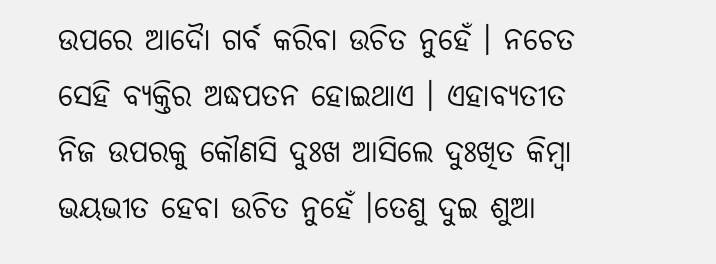ଉପରେ ଆଦୋୖ ଗର୍ବ କରିବା ଉଚିତ ନୁହେଁ । ନଚେତ ସେହି ବ୍ୟକ୍ତିର ଅଦ୍ଧପତନ ହୋଇଥାଏ । ଏହାବ୍ୟତୀତ ନିଜ ଉପରକୁ କୌଣସି ଦୁଃଖ ଆସିଲେ ଦୁଃଖିତ କିମ୍ବା ଭୟଭୀତ ହେବା ଉଚିତ ନୁହେଁ ।ତେଣୁ ଦୁଇ ଶୁଆ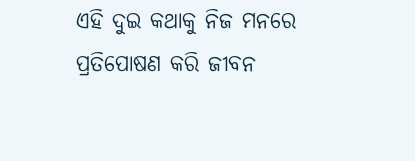ଏହି ଦୁଇ କଥାକୁ ନିଜ ମନରେ ପ୍ରତିପୋଷଣ କରି ଜୀବନ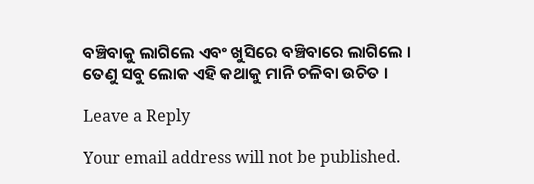ବଞ୍ଚିବାକୁ ଲାଗିଲେ ଏବଂ ଖୁସିରେ ବଞ୍ଚିବାରେ ଲାଗିଲେ । ତେଣୁ ସବୁ ଲୋକ ଏହି କଥାକୁ ମାନି ଚଳିବା ଉଚିତ ।

Leave a Reply

Your email address will not be published.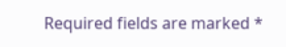Required fields are marked *